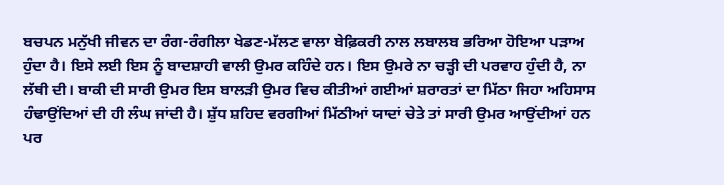ਬਚਪਨ ਮਨੁੱਖੀ ਜੀਵਨ ਦਾ ਰੰਗ-ਰੰਗੀਲਾ ਖੇਡਣ-ਮੱਲਣ ਵਾਲਾ ਬੇਫ਼ਿਕਰੀ ਨਾਲ ਲਬਾਲਬ ਭਰਿਆ ਹੋਇਆ ਪੜਾਅ ਹੁੰਦਾ ਹੈ। ਇਸੇ ਲਈ ਇਸ ਨੂੰ ਬਾਦਸ਼ਾਹੀ ਵਾਲੀ ਉਮਰ ਕਹਿੰਦੇ ਹਨ। ਇਸ ਉਮਰੇ ਨਾ ਚੜ੍ਹੀ ਦੀ ਪਰਵਾਹ ਹੁੰਦੀ ਹੈ, ਨਾ ਲੱਥੀ ਦੀ। ਬਾਕੀ ਦੀ ਸਾਰੀ ਉਮਰ ਇਸ ਬਾਲੜੀ ਉਮਰ ਵਿਚ ਕੀਤੀਆਂ ਗਈਆਂ ਸ਼ਰਾਰਤਾਂ ਦਾ ਮਿੱਠਾ ਜਿਹਾ ਅਹਿਸਾਸ ਹੰਢਾਉਂਦਿਆਂ ਦੀ ਹੀ ਲੰਘ ਜਾਂਦੀ ਹੈ। ਸ਼ੁੱਧ ਸ਼ਹਿਦ ਵਰਗੀਆਂ ਮਿੱਠੀਆਂ ਯਾਦਾਂ ਚੇਤੇ ਤਾਂ ਸਾਰੀ ਉਮਰ ਆਉਂਦੀਆਂ ਹਨ ਪਰ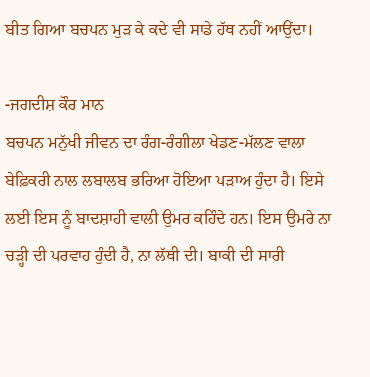ਬੀਤ ਗਿਆ ਬਚਪਨ ਮੁੜ ਕੇ ਕਦੇ ਵੀ ਸਾਡੇ ਹੱਥ ਨਹੀਂ ਆਉਂਦਾ।

-ਜਗਦੀਸ਼ ਕੌਰ ਮਾਨ
ਬਚਪਨ ਮਨੁੱਖੀ ਜੀਵਨ ਦਾ ਰੰਗ-ਰੰਗੀਲਾ ਖੇਡਣ-ਮੱਲਣ ਵਾਲਾ ਬੇਫ਼ਿਕਰੀ ਨਾਲ ਲਬਾਲਬ ਭਰਿਆ ਹੋਇਆ ਪੜਾਅ ਹੁੰਦਾ ਹੈ। ਇਸੇ ਲਈ ਇਸ ਨੂੰ ਬਾਦਸ਼ਾਹੀ ਵਾਲੀ ਉਮਰ ਕਹਿੰਦੇ ਹਨ। ਇਸ ਉਮਰੇ ਨਾ ਚੜ੍ਹੀ ਦੀ ਪਰਵਾਹ ਹੁੰਦੀ ਹੈ, ਨਾ ਲੱਥੀ ਦੀ। ਬਾਕੀ ਦੀ ਸਾਰੀ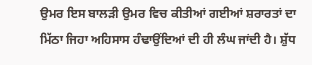ਉਮਰ ਇਸ ਬਾਲੜੀ ਉਮਰ ਵਿਚ ਕੀਤੀਆਂ ਗਈਆਂ ਸ਼ਰਾਰਤਾਂ ਦਾ ਮਿੱਠਾ ਜਿਹਾ ਅਹਿਸਾਸ ਹੰਢਾਉਂਦਿਆਂ ਦੀ ਹੀ ਲੰਘ ਜਾਂਦੀ ਹੈ। ਸ਼ੁੱਧ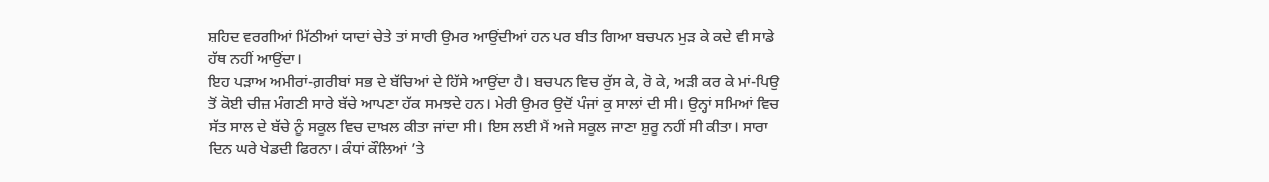ਸ਼ਹਿਦ ਵਰਗੀਆਂ ਮਿੱਠੀਆਂ ਯਾਦਾਂ ਚੇਤੇ ਤਾਂ ਸਾਰੀ ਉਮਰ ਆਉਂਦੀਆਂ ਹਨ ਪਰ ਬੀਤ ਗਿਆ ਬਚਪਨ ਮੁੜ ਕੇ ਕਦੇ ਵੀ ਸਾਡੇ ਹੱਥ ਨਹੀਂ ਆਉਂਦਾ।
ਇਹ ਪੜਾਅ ਅਮੀਰਾਂ-ਗ਼ਰੀਬਾਂ ਸਭ ਦੇ ਬੱਚਿਆਂ ਦੇ ਹਿੱਸੇ ਆਉਂਦਾ ਹੈ। ਬਚਪਨ ਵਿਚ ਰੁੱਸ ਕੇ, ਰੋ ਕੇ, ਅੜੀ ਕਰ ਕੇ ਮਾਂ-ਪਿਉ ਤੋਂ ਕੋਈ ਚੀਜ਼ ਮੰਗਣੀ ਸਾਰੇ ਬੱਚੇ ਆਪਣਾ ਹੱਕ ਸਮਝਦੇ ਹਨ। ਮੇਰੀ ਉਮਰ ਉਦੋਂ ਪੰਜਾਂ ਕੁ ਸਾਲਾਂ ਦੀ ਸੀ। ਉਨ੍ਹਾਂ ਸਮਿਆਂ ਵਿਚ ਸੱਤ ਸਾਲ ਦੇ ਬੱਚੇ ਨੂੰ ਸਕੂਲ ਵਿਚ ਦਾਖ਼ਲ ਕੀਤਾ ਜਾਂਦਾ ਸੀ। ਇਸ ਲਈ ਮੈਂ ਅਜੇ ਸਕੂਲ ਜਾਣਾ ਸ਼ੁਰੂ ਨਹੀਂ ਸੀ ਕੀਤਾ। ਸਾਰਾ ਦਿਨ ਘਰੇ ਖੇਡਦੀ ਫਿਰਨਾ। ਕੰਧਾਂ ਕੌਲਿਆਂ ’ਤੇ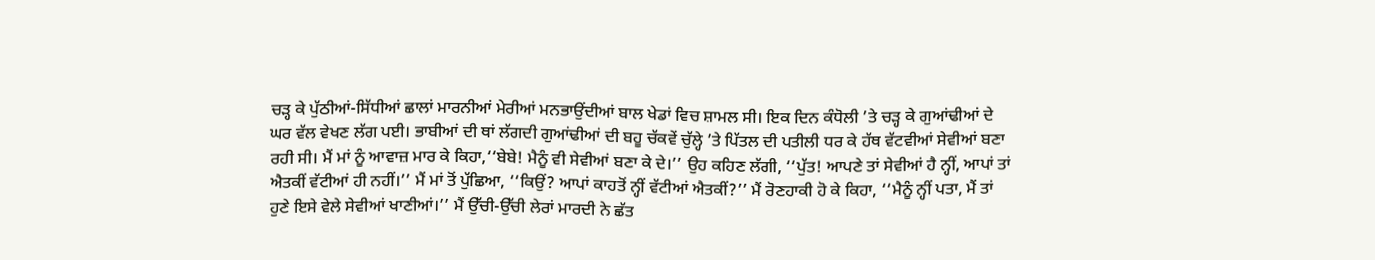ਚੜ੍ਹ ਕੇ ਪੁੱਠੀਆਂ-ਸਿੱਧੀਆਂ ਛਾਲਾਂ ਮਾਰਨੀਆਂ ਮੇਰੀਆਂ ਮਨਭਾਉਂਦੀਆਂ ਬਾਲ ਖੇਡਾਂ ਵਿਚ ਸ਼ਾਮਲ ਸੀ। ਇਕ ਦਿਨ ਕੰਧੋਲੀ ’ਤੇ ਚੜ੍ਹ ਕੇ ਗੁਆਂਢੀਆਂ ਦੇ ਘਰ ਵੱਲ ਵੇਖਣ ਲੱਗ ਪਈ। ਭਾਬੀਆਂ ਦੀ ਥਾਂ ਲੱਗਦੀ ਗੁਆਂਢੀਆਂ ਦੀ ਬਹੂ ਚੱਕਵੇਂ ਚੁੱਲ੍ਹੇ ’ਤੇ ਪਿੱਤਲ ਦੀ ਪਤੀਲੀ ਧਰ ਕੇ ਹੱਥ ਵੱਟਵੀਆਂ ਸੇਵੀਆਂ ਬਣਾ ਰਹੀ ਸੀ। ਮੈਂ ਮਾਂ ਨੂੰ ਆਵਾਜ਼ ਮਾਰ ਕੇ ਕਿਹਾ,‘‘ਬੇਬੇ! ਮੈਨੂੰ ਵੀ ਸੇਵੀਆਂ ਬਣਾ ਕੇ ਦੇ।’’ ਉਹ ਕਹਿਣ ਲੱਗੀ, ‘‘ਪੁੱਤ! ਆਪਣੇ ਤਾਂ ਸੇਵੀਆਂ ਹੈ ਨ੍ਹੀਂ, ਆਪਾਂ ਤਾਂ ਐਤਕੀਂ ਵੱਟੀਆਂ ਹੀ ਨਹੀਂ।’’ ਮੈਂ ਮਾਂ ਤੋਂ ਪੁੱਛਿਆ, ‘‘ਕਿਉਂ? ਆਪਾਂ ਕਾਹਤੋਂ ਨ੍ਹੀਂ ਵੱਟੀਆਂ ਐਤਕੀਂ?’’ ਮੈਂ ਰੋਣਹਾਕੀ ਹੋ ਕੇ ਕਿਹਾ, ‘‘ਮੈਨੂੰ ਨ੍ਹੀਂ ਪਤਾ, ਮੈਂ ਤਾਂ ਹੁਣੇ ਇਸੇ ਵੇਲੇ ਸੇਵੀਆਂ ਖਾਣੀਆਂ।’’ ਮੈਂ ਉੱਚੀ-ਉੱਚੀ ਲੇਰਾਂ ਮਾਰਦੀ ਨੇ ਛੱਤ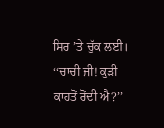ਸਿਰ ’ਤੇ ਚੁੱਕ ਲਈ।
‘‘ਚਾਚੀ ਜੀ! ਕੁੜੀ ਕਾਹਤੋਂ ਰੋਂਦੀ ਐ?’’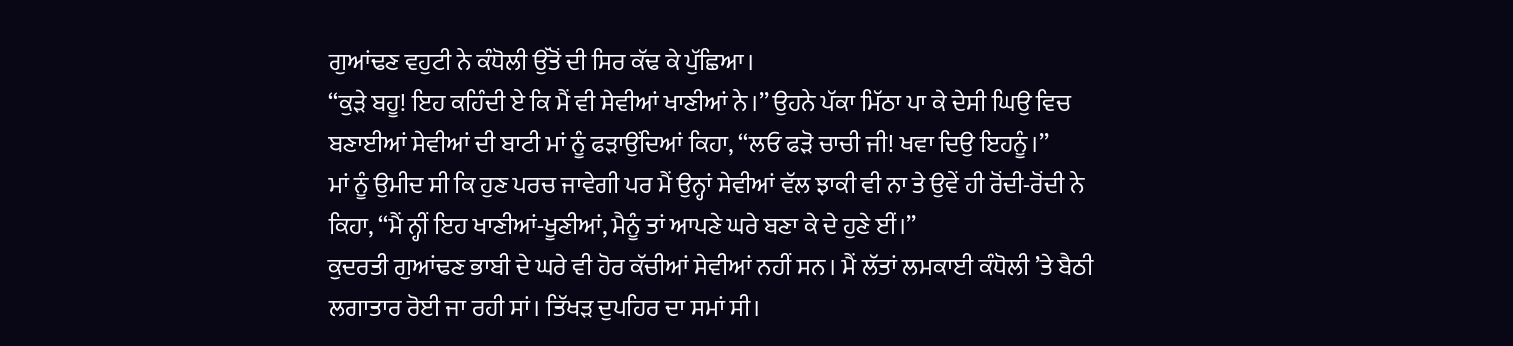ਗੁਆਂਢਣ ਵਹੁਟੀ ਨੇ ਕੰਧੋਲੀ ਉੱਤੋਂ ਦੀ ਸਿਰ ਕੱਢ ਕੇ ਪੁੱਛਿਆ।
‘‘ਕੁੜੇ ਬਹੂ! ਇਹ ਕਹਿੰਦੀ ਏ ਕਿ ਮੈਂ ਵੀ ਸੇਵੀਆਂ ਖਾਣੀਆਂ ਨੇ।’’ ਉਹਨੇ ਪੱਕਾ ਮਿੱਠਾ ਪਾ ਕੇ ਦੇਸੀ ਘਿਉ ਵਿਚ ਬਣਾਈਆਂ ਸੇਵੀਆਂ ਦੀ ਬਾਟੀ ਮਾਂ ਨੂੰ ਫੜਾਉਂਦਿਆਂ ਕਿਹਾ, ‘‘ਲਓ ਫੜੋ ਚਾਚੀ ਜੀ! ਖਵਾ ਦਿਉ ਇਹਨੂੰ।’’
ਮਾਂ ਨੂੰ ਉਮੀਦ ਸੀ ਕਿ ਹੁਣ ਪਰਚ ਜਾਵੇਗੀ ਪਰ ਮੈਂ ਉਨ੍ਹਾਂ ਸੇਵੀਆਂ ਵੱਲ ਝਾਕੀ ਵੀ ਨਾ ਤੇ ਉਵੇਂ ਹੀ ਰੋਂਦੀ-ਰੋਂਦੀ ਨੇ ਕਿਹਾ, ‘‘ਮੈਂ ਨ੍ਹੀਂ ਇਹ ਖਾਣੀਆਂ-ਖੂਣੀਆਂ, ਮੈਨੂੰ ਤਾਂ ਆਪਣੇ ਘਰੇ ਬਣਾ ਕੇ ਦੇ ਹੁਣੇ ਈਂ।’’
ਕੁਦਰਤੀ ਗੁਆਂਢਣ ਭਾਬੀ ਦੇ ਘਰੇ ਵੀ ਹੋਰ ਕੱਚੀਆਂ ਸੇਵੀਆਂ ਨਹੀਂ ਸਨ। ਮੈਂ ਲੱਤਾਂ ਲਮਕਾਈ ਕੰਧੋਲੀ ’ਤੇ ਬੈਠੀ ਲਗਾਤਾਰ ਰੋਈ ਜਾ ਰਹੀ ਸਾਂ। ਤਿੱਖੜ ਦੁਪਹਿਰ ਦਾ ਸਮਾਂ ਸੀ।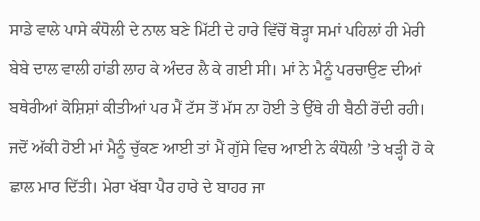ਸਾਡੇ ਵਾਲੇ ਪਾਸੇ ਕੰਧੋਲੀ ਦੇ ਨਾਲ ਬਣੇ ਮਿੱਟੀ ਦੇ ਹਾਰੇ ਵਿੱਚੋਂ ਥੋੜ੍ਹਾ ਸਮਾਂ ਪਹਿਲਾਂ ਹੀ ਮੇਰੀ ਬੇਬੇ ਦਾਲ ਵਾਲੀ ਹਾਂਡੀ ਲਾਹ ਕੇ ਅੰਦਰ ਲੈ ਕੇ ਗਈ ਸੀ। ਮਾਂ ਨੇ ਮੈਨੂੰ ਪਰਚਾਉਣ ਦੀਆਂ ਬਥੇਰੀਆਂ ਕੋਸ਼ਿਸ਼ਾਂ ਕੀਤੀਆਂ ਪਰ ਮੈਂ ਟੱਸ ਤੋਂ ਮੱਸ ਨਾ ਹੋਈ ਤੇ ਉੱਥੇ ਹੀ ਬੈਠੀ ਰੋਂਦੀ ਰਹੀ। ਜਦੋਂ ਅੱਕੀ ਹੋਈ ਮਾਂ ਮੈਨੂੰ ਚੁੱਕਣ ਆਈ ਤਾਂ ਮੈਂ ਗੁੱਸੇ ਵਿਚ ਆਈ ਨੇ ਕੰਧੋਲੀ ’ਤੇ ਖੜ੍ਹੀ ਹੋ ਕੇ ਛਾਲ ਮਾਰ ਦਿੱਤੀ। ਮੇਰਾ ਖੱਬਾ ਪੈਰ ਹਾਰੇ ਦੇ ਬਾਹਰ ਜਾ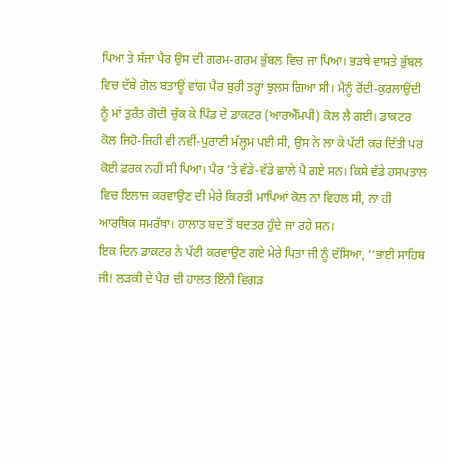ਪਿਆ ਤੇ ਸੱਜਾ ਪੈਰ ਉਸ ਦੀ ਗਰਮ-ਗਰਮ ਭੁੱਬਲ ਵਿਚ ਜਾ ਪਿਆ। ਭੜਥੇ ਵਾਸਤੇ ਭੁੱਬਲ ਵਿਚ ਦੱਬੇ ਗੋਲ ਬਤਾਊਂ ਵਾਂਗ ਪੈਰ ਬੁਰੀ ਤਰ੍ਹਾਂ ਝੁਲਸ ਗਿਆ ਸੀ। ਮੈਨੂੰ ਰੋਂਦੀ-ਕੁਰਲਾਉਂਦੀ ਨੂੰ ਮਾਂ ਤੁਰੰਤ ਗੋਦੀ ਚੁੱਕ ਕੇ ਪਿੰਡ ਦੇ ਡਾਕਟਰ (ਆਰਐੱਮਪੀ) ਕੋਲ ਲੈ ਗਈ। ਡਾਕਟਰ ਕੋਲ ਜਿਹੋ-ਜਿਹੀ ਵੀ ਨਵੀਂ-ਪੁਰਾਣੀ ਮੱਲ੍ਹਮ ਪਈ ਸੀ, ਉਸ ਨੇ ਲਾ ਕੇ ਪੱਟੀ ਕਰ ਦਿੱਤੀ ਪਰ ਕੋਈ ਫ਼ਰਕ ਨਹੀਂ ਸੀ ਪਿਆ। ਪੈਰ ’ਤੇ ਵੱਡੇ-ਵੱਡੇ ਛਾਲੇ ਪੈ ਗਏ ਸਨ। ਕਿਸੇ ਵੱਡੇ ਹਸਪਤਾਲ ਵਿਚ ਇਲਾਜ ਕਰਵਾਉਣ ਦੀ ਮੇਰੇ ਕਿਰਤੀ ਮਾਪਿਆਂ ਕੋਲ ਨਾ ਵਿਹਲ ਸੀ, ਨਾ ਹੀ ਆਰਥਿਕ ਸਮਰੱਥਾ। ਹਾਲਾਤ ਬਦ ਤੋਂ ਬਦਤਰ ਹੁੰਦੇ ਜਾ ਰਹੇ ਸਨ।
ਇਕ ਦਿਨ ਡਾਕਟਰ ਨੇ ਪੱਟੀ ਕਰਵਾਉਣ ਗਏ ਮੇਰੇ ਪਿਤਾ ਜੀ ਨੂੰ ਦੱਸਿਆ, ‘‘ਭਾਈ ਸਾਹਿਬ ਜੀ! ਲੜਕੀ ਦੇ ਪੈਰ ਦੀ ਹਾਲਤ ਇੰਨੀ ਵਿਗੜ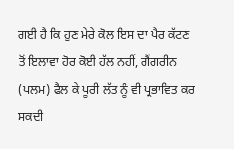ਗਈ ਹੈ ਕਿ ਹੁਣ ਮੇਰੇ ਕੋਲ ਇਸ ਦਾ ਪੈਰ ਕੱਟਣ ਤੋਂ ਇਲਾਵਾ ਹੋਰ ਕੋਈ ਹੱਲ ਨਹੀਂ, ਗੈਂਗਰੀਨ (ਪਲਮ) ਫੈਲ ਕੇ ਪੂਰੀ ਲੱਤ ਨੂੰ ਵੀ ਪ੍ਰਭਾਵਿਤ ਕਰ ਸਕਦੀ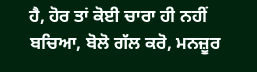ਹੈ, ਹੋਰ ਤਾਂ ਕੋਈ ਚਾਰਾ ਹੀ ਨਹੀਂ ਬਚਿਆ, ਬੋਲੋ ਗੱਲ ਕਰੋ, ਮਨਜ਼ੂਰ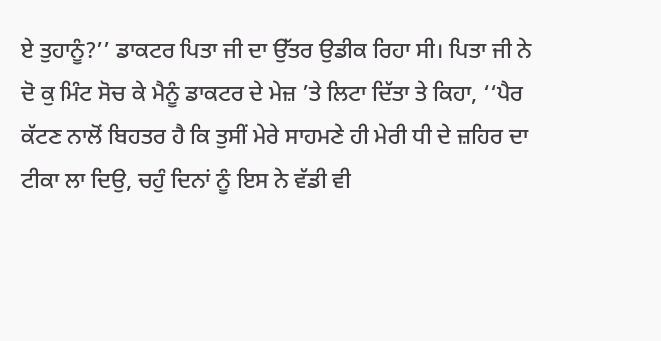ਏ ਤੁਹਾਨੂੰ?’’ ਡਾਕਟਰ ਪਿਤਾ ਜੀ ਦਾ ਉੱਤਰ ਉਡੀਕ ਰਿਹਾ ਸੀ। ਪਿਤਾ ਜੀ ਨੇ ਦੋ ਕੁ ਮਿੰਟ ਸੋਚ ਕੇ ਮੈਨੂੰ ਡਾਕਟਰ ਦੇ ਮੇਜ਼ ’ਤੇ ਲਿਟਾ ਦਿੱਤਾ ਤੇ ਕਿਹਾ, ‘‘ਪੈਰ ਕੱਟਣ ਨਾਲੋਂ ਬਿਹਤਰ ਹੈ ਕਿ ਤੁਸੀਂ ਮੇਰੇ ਸਾਹਮਣੇ ਹੀ ਮੇਰੀ ਧੀ ਦੇ ਜ਼ਹਿਰ ਦਾ ਟੀਕਾ ਲਾ ਦਿਉ, ਚਹੁੰ ਦਿਨਾਂ ਨੂੰ ਇਸ ਨੇ ਵੱਡੀ ਵੀ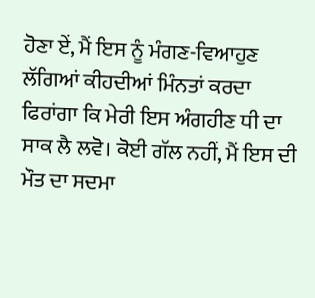ਹੋਣਾ ਏਂ, ਮੈਂ ਇਸ ਨੂੰ ਮੰਗਣ-ਵਿਆਹੁਣ ਲੱਗਿਆਂ ਕੀਹਦੀਆਂ ਮਿੰਨਤਾਂ ਕਰਦਾ ਫਿਰਾਂਗਾ ਕਿ ਮੇਰੀ ਇਸ ਅੰਗਹੀਣ ਧੀ ਦਾ ਸਾਕ ਲੈ ਲਵੋ। ਕੋਈ ਗੱਲ ਨਹੀਂ, ਮੈਂ ਇਸ ਦੀ ਮੌਤ ਦਾ ਸਦਮਾ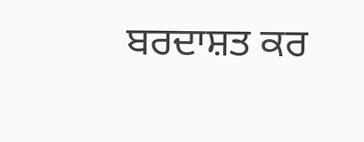ਬਰਦਾਸ਼ਤ ਕਰ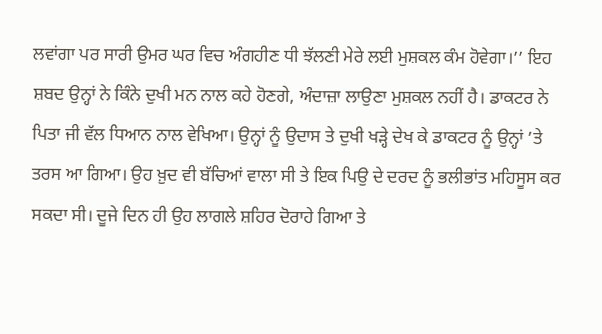ਲਵਾਂਗਾ ਪਰ ਸਾਰੀ ਉਮਰ ਘਰ ਵਿਚ ਅੰਗਹੀਣ ਧੀ ਝੱਲਣੀ ਮੇਰੇ ਲਈ ਮੁਸ਼ਕਲ ਕੰਮ ਹੋਵੇਗਾ।’’ ਇਹ ਸ਼ਬਦ ਉਨ੍ਹਾਂ ਨੇ ਕਿੰਨੇ ਦੁਖੀ ਮਨ ਨਾਲ ਕਹੇ ਹੋਣਗੇ, ਅੰਦਾਜ਼ਾ ਲਾਉਣਾ ਮੁਸ਼ਕਲ ਨਹੀਂ ਹੈ। ਡਾਕਟਰ ਨੇ ਪਿਤਾ ਜੀ ਵੱਲ ਧਿਆਨ ਨਾਲ ਵੇਖਿਆ। ਉਨ੍ਹਾਂ ਨੂੰ ਉਦਾਸ ਤੇ ਦੁਖੀ ਖੜ੍ਹੇ ਦੇਖ ਕੇ ਡਾਕਟਰ ਨੂੰ ਉਨ੍ਹਾਂ ’ਤੇ ਤਰਸ ਆ ਗਿਆ। ਉਹ ਖ਼ੁਦ ਵੀ ਬੱਚਿਆਂ ਵਾਲਾ ਸੀ ਤੇ ਇਕ ਪਿਉ ਦੇ ਦਰਦ ਨੂੰ ਭਲੀਭਾਂਤ ਮਹਿਸੂਸ ਕਰ ਸਕਦਾ ਸੀ। ਦੂਜੇ ਦਿਨ ਹੀ ਉਹ ਲਾਗਲੇ ਸ਼ਹਿਰ ਦੋਰਾਹੇ ਗਿਆ ਤੇ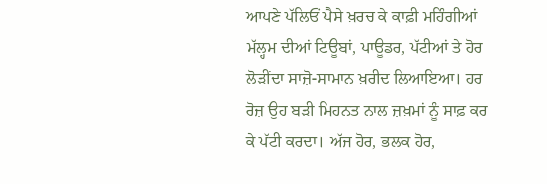ਆਪਣੇ ਪੱਲਿਓਂ ਪੈਸੇ ਖ਼ਰਚ ਕੇ ਕਾਫ਼ੀ ਮਹਿੰਗੀਆਂ ਮੱਲ੍ਹਮ ਦੀਆਂ ਟਿਊਬਾਂ, ਪਾਊਡਰ, ਪੱਟੀਆਂ ਤੇ ਹੋਰ ਲੋੜੀਂਦਾ ਸਾਜ਼ੋ-ਸਾਮਾਨ ਖ਼ਰੀਦ ਲਿਆਇਆ। ਹਰ ਰੋਜ਼ ਉਹ ਬੜੀ ਮਿਹਨਤ ਨਾਲ ਜ਼ਖ਼ਮਾਂ ਨੂੰ ਸਾਫ਼ ਕਰ ਕੇ ਪੱਟੀ ਕਰਦਾ। ਅੱਜ ਹੋਰ, ਭਲਕ ਹੋਰ,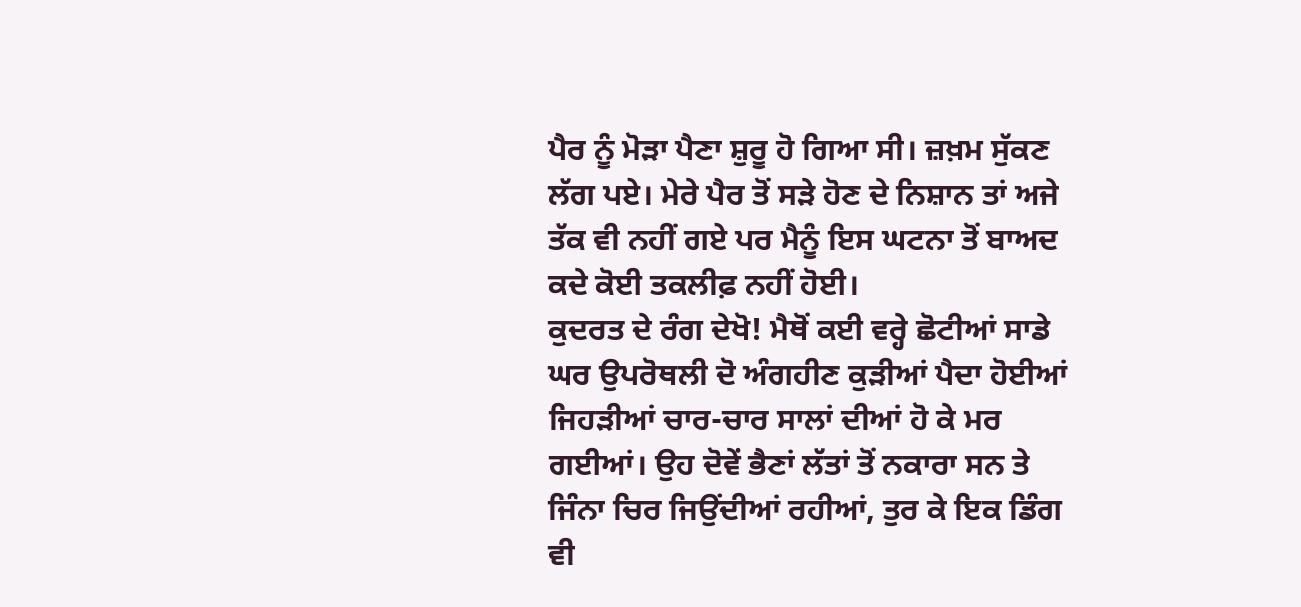ਪੈਰ ਨੂੰ ਮੋੜਾ ਪੈਣਾ ਸ਼ੁਰੂ ਹੋ ਗਿਆ ਸੀ। ਜ਼ਖ਼ਮ ਸੁੱਕਣ ਲੱਗ ਪਏ। ਮੇਰੇ ਪੈਰ ਤੋਂ ਸੜੇ ਹੋਣ ਦੇ ਨਿਸ਼ਾਨ ਤਾਂ ਅਜੇ ਤੱਕ ਵੀ ਨਹੀਂ ਗਏ ਪਰ ਮੈਨੂੰ ਇਸ ਘਟਨਾ ਤੋਂ ਬਾਅਦ ਕਦੇ ਕੋਈ ਤਕਲੀਫ਼ ਨਹੀਂ ਹੋਈ।
ਕੁਦਰਤ ਦੇ ਰੰਗ ਦੇਖੋ! ਮੈਥੋਂ ਕਈ ਵਰ੍ਹੇ ਛੋਟੀਆਂ ਸਾਡੇ ਘਰ ਉਪਰੋਥਲੀ ਦੋ ਅੰਗਹੀਣ ਕੁੜੀਆਂ ਪੈਦਾ ਹੋਈਆਂ ਜਿਹੜੀਆਂ ਚਾਰ-ਚਾਰ ਸਾਲਾਂ ਦੀਆਂ ਹੋ ਕੇ ਮਰ ਗਈਆਂ। ਉਹ ਦੋਵੇਂ ਭੈਣਾਂ ਲੱਤਾਂ ਤੋਂ ਨਕਾਰਾ ਸਨ ਤੇ ਜਿੰਨਾ ਚਿਰ ਜਿਉਂਦੀਆਂ ਰਹੀਆਂ, ਤੁਰ ਕੇ ਇਕ ਡਿੰਗ ਵੀ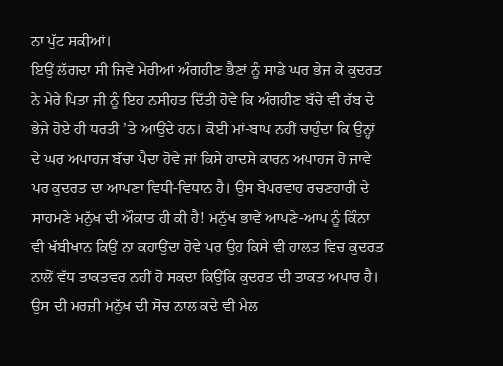ਨਾ ਪੁੱਟ ਸਕੀਆਂ।
ਇਉਂ ਲੱਗਦਾ ਸੀ ਜਿਵੇਂ ਮੇਰੀਆਂ ਅੰਗਹੀਣ ਭੈਣਾਂ ਨੂੰ ਸਾਡੇ ਘਰ ਭੇਜ ਕੇ ਕੁਦਰਤ ਨੇ ਮੇਰੇ ਪਿਤਾ ਜੀ ਨੂੰ ਇਹ ਨਸੀਹਤ ਦਿੱਤੀ ਹੋਵੇ ਕਿ ਅੰਗਹੀਣ ਬੱਚੇ ਵੀ ਰੱਬ ਦੇ ਭੇਜੇ ਹੋਏ ਹੀ ਧਰਤੀ ’ਤੇ ਆਉਂਦੇ ਹਨ। ਕੋਈ ਮਾਂ-ਬਾਪ ਨਹੀਂ ਚਾਹੁੰਦਾ ਕਿ ਉਨ੍ਹਾਂ ਦੇ ਘਰ ਅਪਾਹਜ ਬੱਚਾ ਪੈਦਾ ਹੋਵੇ ਜਾਂ ਕਿਸੇ ਹਾਦਸੇ ਕਾਰਨ ਅਪਾਹਜ ਹੋ ਜਾਵੇ ਪਰ ਕੁਦਰਤ ਦਾ ਆਪਣਾ ਵਿਧੀ-ਵਿਧਾਨ ਹੈ। ਉਸ ਬੇਪਰਵਾਹ ਰਚਣਹਾਰੀ ਦੇ ਸਾਹਮਣੇ ਮਨੁੱਖ ਦੀ ਔਕਾਤ ਹੀ ਕੀ ਹੈ! ਮਨੁੱਖ ਭਾਵੇਂ ਆਪਣੇ-ਆਪ ਨੂੰ ਕਿੰਨਾ ਵੀ ਖੱਬੀਖਾਨ ਕਿਉਂ ਨਾ ਕਹਾਉਂਦਾ ਹੋਵੇ ਪਰ ਉਹ ਕਿਸੇ ਵੀ ਹਾਲਤ ਵਿਚ ਕੁਦਰਤ ਨਾਲੋਂ ਵੱਧ ਤਾਕਤਵਰ ਨਹੀਂ ਹੋ ਸਕਦਾ ਕਿਉਂਕਿ ਕੁਦਰਤ ਦੀ ਤਾਕਤ ਅਪਾਰ ਹੈ। ਉਸ ਦੀ ਮਰਜ਼ੀ ਮਨੁੱਖ ਦੀ ਸੋਚ ਨਾਲ ਕਦੇ ਵੀ ਮੇਲ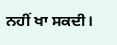ਨਹੀਂ ਖਾ ਸਕਦੀ।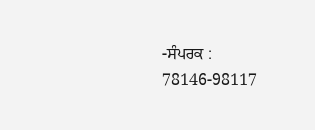-ਸੰਪਰਕ : 78146-98117